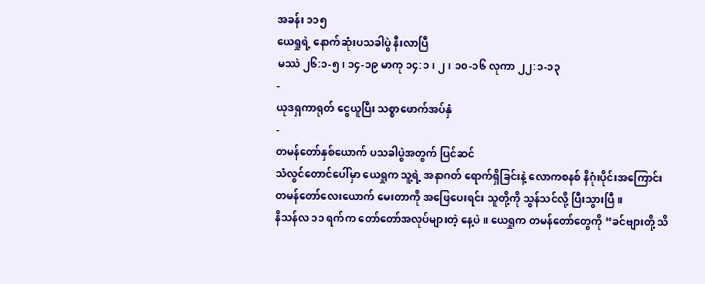အခန်း ၁၁၅
ယေရှုရဲ့ နောက်ဆုံးပသခါပွဲ နီးလာပြီ
မဿဲ ၂၆:၁-၅၊ ၁၄-၁၉ မာကု ၁၄:၁၊ ၂၊ ၁၀-၁၆ လုကာ ၂၂:၁-၁၃
-
ယုဒရှကာရုတ် ငွေယူပြီး သစ္စာဖောက်အပ်နှံ
-
တမန်တော်နှစ်ယောက် ပသခါပွဲအတွက် ပြင်ဆင်
သံလွင်တောင်ပေါ်မှာ ယေရှုက သူ့ရဲ့ အနာဂတ် ရောက်ရှိခြင်းနဲ့ လောကစနစ် နိဂုံးပိုင်းအကြောင်း တမန်တော်လေးယောက် မေးတာကို အဖြေပေးရင်း သူတို့ကို သွန်သင်လို့ ပြီးသွားပြီ။
နိသန်လ ၁၁ ရက်က တော်တော်အလုပ်များတဲ့ နေ့ပဲ။ ယေရှုက တမန်တော်တွေကို “ခင်ဗျားတို့ သိ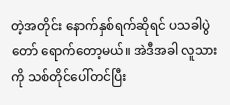တဲ့အတိုင်း နောက်နှစ်ရက်ဆိုရင် ပသခါပွဲတော် ရောက်တော့မယ်။ အဲဒီအခါ လူသားကို သစ်တိုင်ပေါ်တင်ပြီး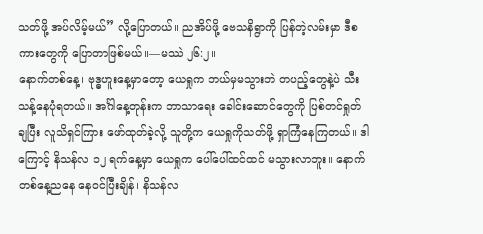သတ်ဖို့ အပ်လိမ့်မယ်” လို့ပြောတယ်။ ညအိပ်ဖို့ ဗေသနိရွာကို ပြန်တဲ့လမ်းမှာ ဒီစကားတွေကို ပြောတာဖြစ်မယ်။—မဿဲ ၂၆:၂။
နောက်တစ်နေ့၊ ဗုဒ္ဓဟူးနေ့မှာတော့ ယေရှုက ဘယ်မှမသွားဘဲ တပည့်တွေနဲ့ပဲ သီးသန့်နေပုံရတယ်။ အင်္ဂါနေ့တုန်းက ဘာသာရေး ခေါင်းဆောင်တွေကို ပြစ်တင်ရှုတ်ချပြီး လူသိရှင်ကြား ဖော်ထုတ်ခဲ့လို့ သူတို့က ယေရှုကိုသတ်ဖို့ ရှာကြံနေကြတယ်။ ဒါကြောင့် နိသန်လ ၁၂ ရက်နေ့မှာ ယေရှုက ပေါ်ပေါ်ထင်ထင် မသွားလာဘူး။ နောက်တစ်နေ့ညနေ နေဝင်ပြီးချိန်၊ နိသန်လ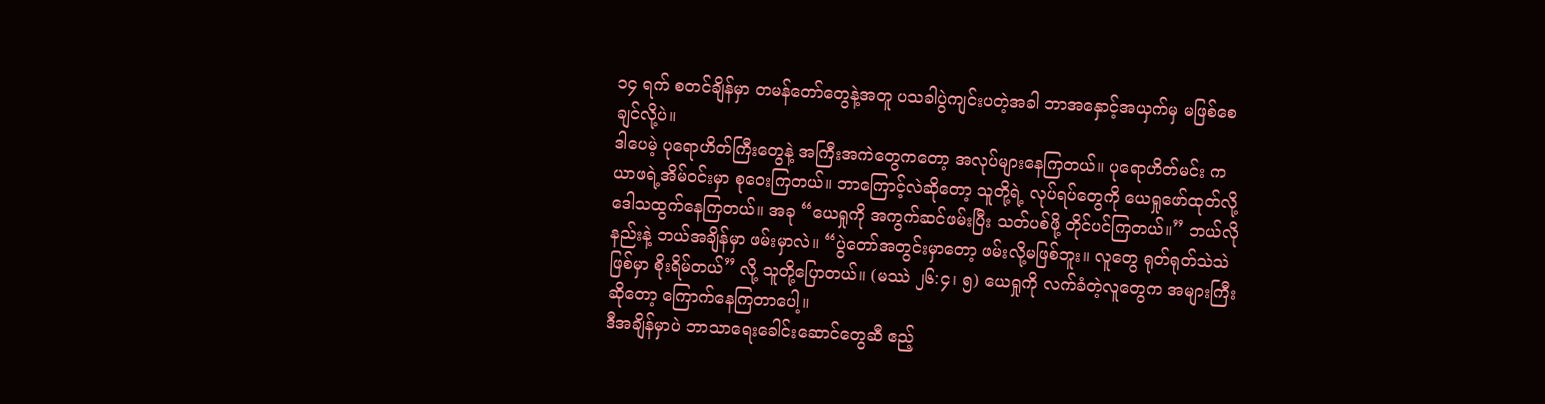၁၄ ရက် စတင်ချိန်မှာ တမန်တော်တွေနဲ့အတူ ပသခါပွဲကျင်းပတဲ့အခါ ဘာအနှောင့်အယှက်မှ မဖြစ်စေချင်လို့ပဲ။
ဒါပေမဲ့ ပုရောဟိတ်ကြီးတွေနဲ့ အကြီးအကဲတွေကတော့ အလုပ်များနေကြတယ်။ ပုရောဟိတ်မင်း ကယာဖရဲ့အိမ်ဝင်းမှာ စုဝေးကြတယ်။ ဘာကြောင့်လဲဆိုတော့ သူတို့ရဲ့ လုပ်ရပ်တွေကို ယေရှုဖော်ထုတ်လို့ ဒေါသထွက်နေကြတယ်။ အခု “ယေရှုကို အကွက်ဆင်ဖမ်းပြီး သတ်ပစ်ဖို့ တိုင်ပင်ကြတယ်။” ဘယ်လိုနည်းနဲ့ ဘယ်အချိန်မှာ ဖမ်းမှာလဲ။ “ပွဲတော်အတွင်းမှာတော့ ဖမ်းလို့မဖြစ်ဘူး။ လူတွေ ရုတ်ရုတ်သဲသဲဖြစ်မှာ စိုးရိမ်တယ်” လို့ သူတို့ပြောတယ်။ (မဿဲ ၂၆:၄၊ ၅) ယေရှုကို လက်ခံတဲ့လူတွေက အများကြီးဆိုတော့ ကြောက်နေကြတာပေါ့။
ဒီအချိန်မှာပဲ ဘာသာရေးခေါင်းဆောင်တွေဆီ ဧည့်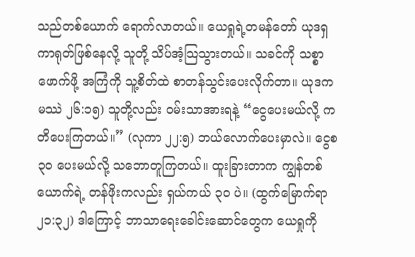သည်တစ်ယောက် ရောက်လာတယ်။ ယေရှုရဲ့တမန်တော် ယုဒရှကာရုတ်ဖြစ်နေလို့ သူတို့ သိပ်အံ့သြသွားတယ်။ သခင်ကို သစ္စာဖောက်ဖို့ အကြံကို သူ့စိတ်ထဲ စာတန်သွင်းပေးလိုက်တာ။ ယုဒက မဿဲ ၂၆:၁၅) သူတို့လည်း ဝမ်းသာအားရနဲ့ “ငွေပေးမယ်လို့ ကတိပေးကြတယ်။” (လုကာ ၂၂:၅) ဘယ်လောက်ပေးမှာလဲ။ ငွေစ ၃၀ ပေးမယ်လို့ သဘောတူကြတယ်။ ထူးခြားတာက ကျွန်တစ်ယောက်ရဲ့ တန်ဖိုးကလည်း ရှယ်ကယ် ၃၀ ပဲ။ (ထွက်မြောက်ရာ ၂၁:၃၂) ဒါကြောင့် ဘာသာရေးခေါင်းဆောင်တွေက ယေရှုကို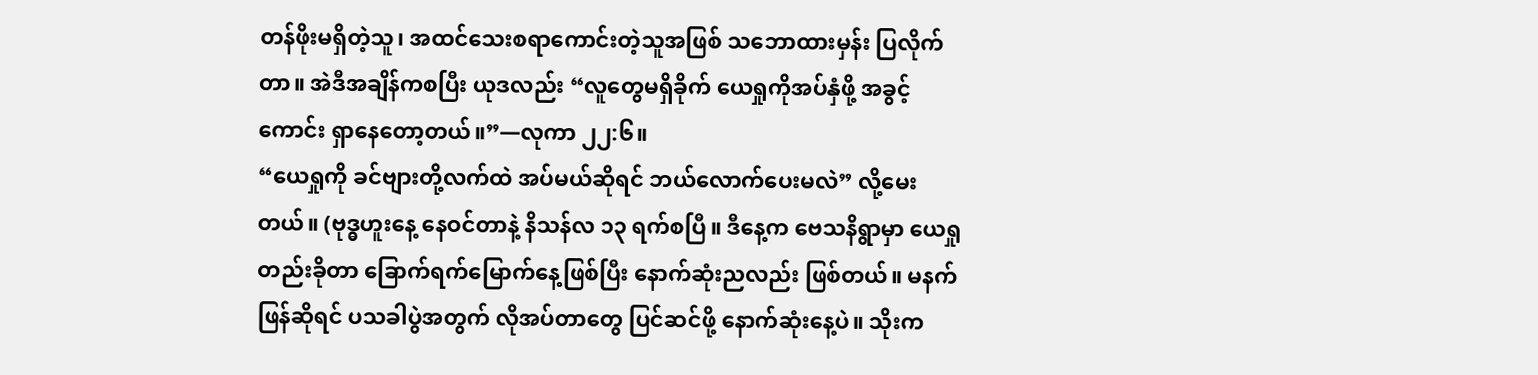တန်ဖိုးမရှိတဲ့သူ၊ အထင်သေးစရာကောင်းတဲ့သူအဖြစ် သဘောထားမှန်း ပြလိုက်တာ။ အဲဒီအချိန်ကစပြီး ယုဒလည်း “လူတွေမရှိခိုက် ယေရှုကိုအပ်နှံဖို့ အခွင့်ကောင်း ရှာနေတော့တယ်။”—လုကာ ၂၂:၆။
“ယေရှုကို ခင်ဗျားတို့လက်ထဲ အပ်မယ်ဆိုရင် ဘယ်လောက်ပေးမလဲ” လို့မေးတယ်။ (ဗုဒ္ဓဟူးနေ့ နေဝင်တာနဲ့ နိသန်လ ၁၃ ရက်စပြီ။ ဒီနေ့က ဗေသနိရွာမှာ ယေရှုတည်းခိုတာ ခြောက်ရက်မြောက်နေ့ဖြစ်ပြီး နောက်ဆုံးညလည်း ဖြစ်တယ်။ မနက်ဖြန်ဆိုရင် ပသခါပွဲအတွက် လိုအပ်တာတွေ ပြင်ဆင်ဖို့ နောက်ဆုံးနေ့ပဲ။ သိုးက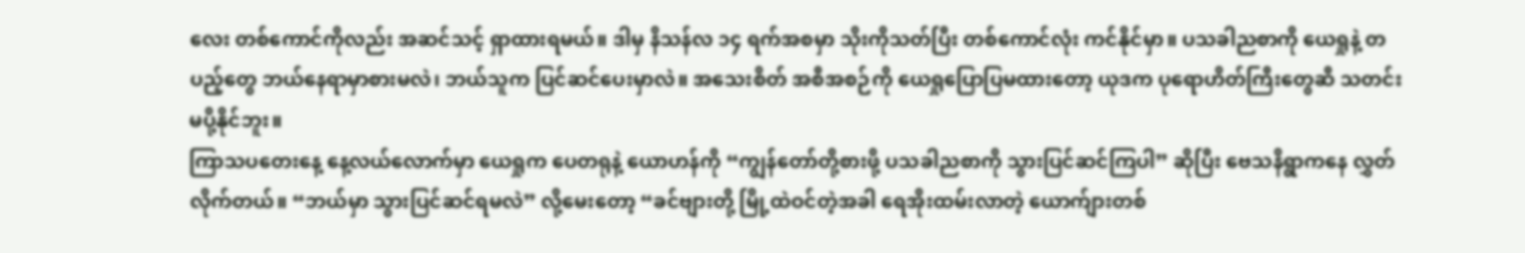လေး တစ်ကောင်ကိုလည်း အဆင်သင့် ရှာထားရမယ်။ ဒါမှ နိသန်လ ၁၄ ရက်အစမှာ သိုးကိုသတ်ပြီး တစ်ကောင်လုံး ကင်နိုင်မှာ။ ပသခါညစာကို ယေရှုနဲ့ တပည့်တွေ ဘယ်နေရာမှာစားမလဲ၊ ဘယ်သူက ပြင်ဆင်ပေးမှာလဲ။ အသေးစိတ် အစီအစဉ်ကို ယေရှုပြောပြမထားတော့ ယုဒက ပုရောဟိတ်ကြီးတွေဆီ သတင်းမပို့နိုင်ဘူး။
ကြာသပတေးနေ့ နေ့လယ်လောက်မှာ ယေရှုက ပေတရုနဲ့ ယောဟန်ကို “ကျွန်တော်တို့စားဖို့ ပသခါညစာကို သွားပြင်ဆင်ကြပါ” ဆိုပြီး ဗေသနိရွာကနေ လွှတ်လိုက်တယ်။ “ဘယ်မှာ သွားပြင်ဆင်ရမလဲ” လို့မေးတော့ “ခင်ဗျားတို့ မြို့ထဲဝင်တဲ့အခါ ရေအိုးထမ်းလာတဲ့ ယောက်ျားတစ်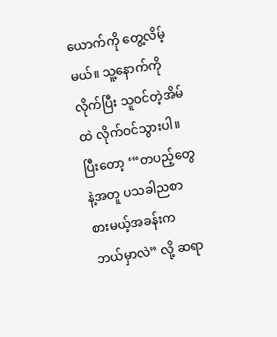ယောက်ကို တွေ့လိမ့်မယ်။ သူ့နောက်ကိုလိုက်ပြီး သူဝင်တဲ့အိမ်ထဲ လိုက်ဝင်သွားပါ။ ပြီးတော့ ‘“တပည့်တွေနဲ့အတူ ပသခါညစာ စားမယ့်အခန်းက ဘယ်မှာလဲ” လို့ ဆရာ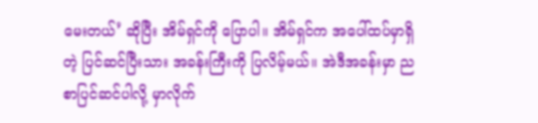မေးတယ်’ ဆိုပြီး အိမ်ရှင်ကို ပြောပါ။ အိမ်ရှင်က အပေါ်ထပ်မှာရှိတဲ့ ပြင်ဆင်ပြီးသား အခန်းကြီးကို ပြလိမ့်မယ်။ အဲဒီအခန်းမှာ ညစာပြင်ဆင်ပါလို့ မှာလိုက်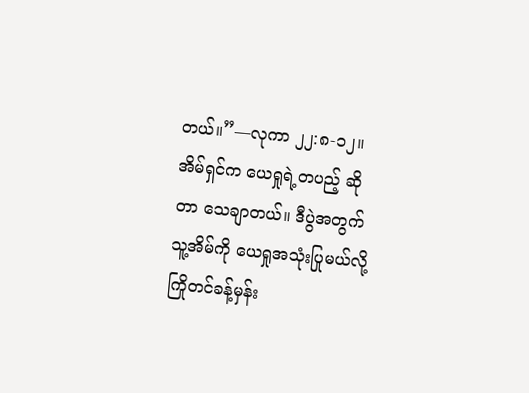တယ်။”—လုကာ ၂၂:၈-၁၂။
အိမ်ရှင်က ယေရှုရဲ့တပည့် ဆိုတာ သေချာတယ်။ ဒီပွဲအတွက် သူ့အိမ်ကို ယေရှုအသုံးပြုမယ်လို့ ကြိုတင်ခန့်မှန်း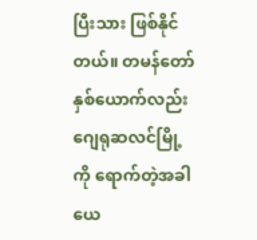ပြီးသား ဖြစ်နိုင်တယ်။ တမန်တော်နှစ်ယောက်လည်း ဂျေရုဆလင်မြို့ကို ရောက်တဲ့အခါ ယေ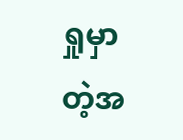ရှုမှာတဲ့အ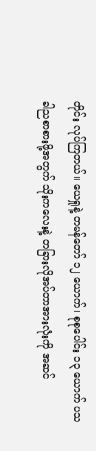တိုင်း လုပ်ကြတယ်။ ယေရှုနဲ့ တမန်တော် ၁၂ ယောက်၊ စုစုပေါင်း ၁၃ ယောက် ပသခါညစာစားဖို့အတွက် သိုးကလေးနဲ့ တခြားလိုအပ်တာအားလုံးကို အဆင်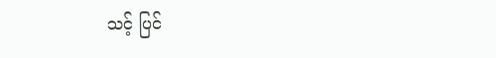သင့် ပြင်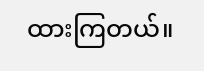ထားကြတယ်။